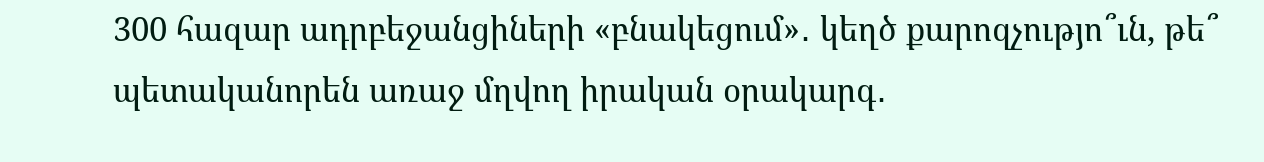300 հազար ադրբեջանցիների «բնակեցում»․ կեղծ քարոզչությո՞ւն, թե՞ պետականորեն առաջ մղվող իրական օրակարգ․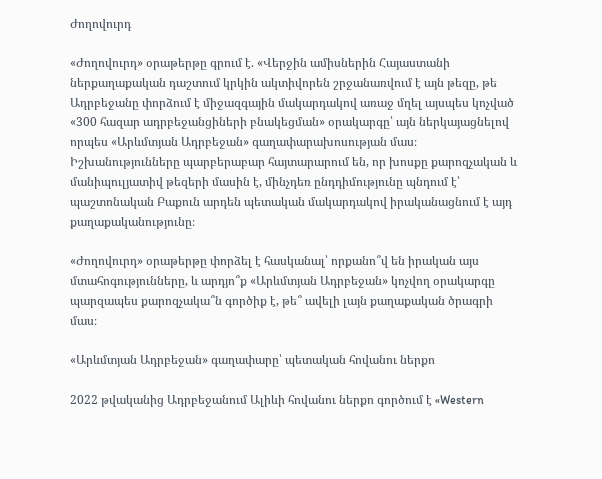Ժողովուրդ

«Ժողովուրդ» օրաթերթը գրում է. «Վերջին ամիսներին Հայաստանի ներքաղաքական դաշտում կրկին ակտիվորեն շրջանառվում է այն թեզը, թե Ադրբեջանը փորձում է միջազգային մակարդակով առաջ մղել այսպես կոչված «300 հազար ադրբեջանցիների բնակեցման» օրակարգը՝ այն ներկայացնելով որպես «Արևմտյան Ադրբեջան» գաղափարախոսության մաս։ Իշխանությունները պարբերաբար հայտարարում են, որ խոսքը քարոզչական և մանիպուլյատիվ թեզերի մասին է, մինչդեռ ընդդիմությունը պնդում է՝ պաշտոնական Բաքուն արդեն պետական մակարդակով իրականացնում է այդ քաղաքականությունը։

«Ժողովուրդ» օրաթերթը փորձել է հասկանալ՝ որքանո՞վ են իրական այս մտահոգությունները, և արդյո՞ք «Արևմտյան Ադրբեջան» կոչվող օրակարգը պարզապես քարոզչակա՞ն գործիք է, թե՞ ավելի լայն քաղաքական ծրագրի մաս։

«Արևմտյան Ադրբեջան» գաղափարը՝ պետական հովանու ներքո

2022 թվականից Ադրբեջանում Ալիևի հովանու ներքո գործում է «Western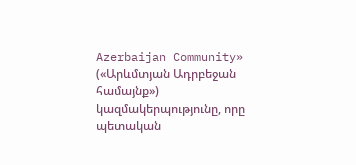Azerbaijan Community» («Արևմտյան Ադրբեջան համայնք») կազմակերպությունը, որը պետական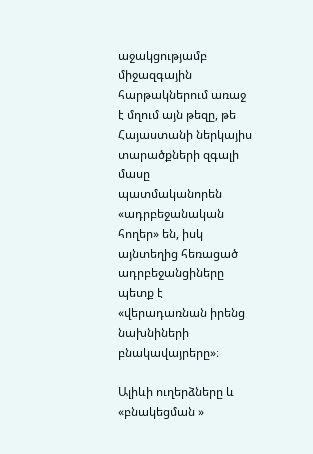աջակցությամբ միջազգային հարթակներում առաջ է մղում այն թեզը, թե Հայաստանի ներկայիս տարածքների զգալի մասը պատմականորեն «ադրբեջանական հողեր» են, իսկ այնտեղից հեռացած ադրբեջանցիները պետք է «վերադառնան իրենց նախնիների բնակավայրերը»։

Ալիևի ուղերձները և «բնակեցման »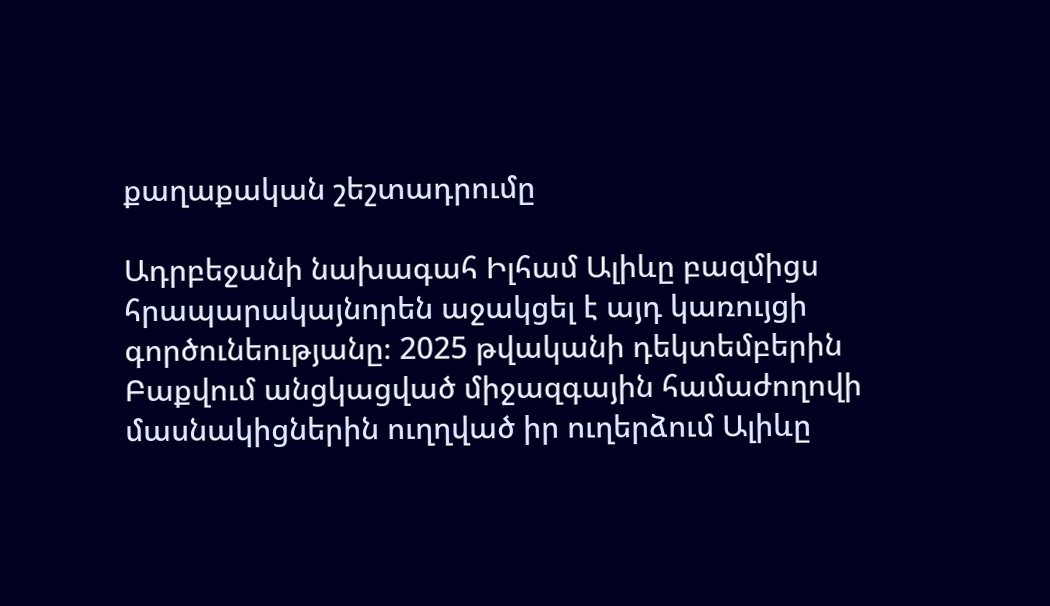քաղաքական շեշտադրումը

Ադրբեջանի նախագահ Իլհամ Ալիևը բազմիցս հրապարակայնորեն աջակցել է այդ կառույցի գործունեությանը։ 2025 թվականի դեկտեմբերին Բաքվում անցկացված միջազգային համաժողովի մասնակիցներին ուղղված իր ուղերձում Ալիևը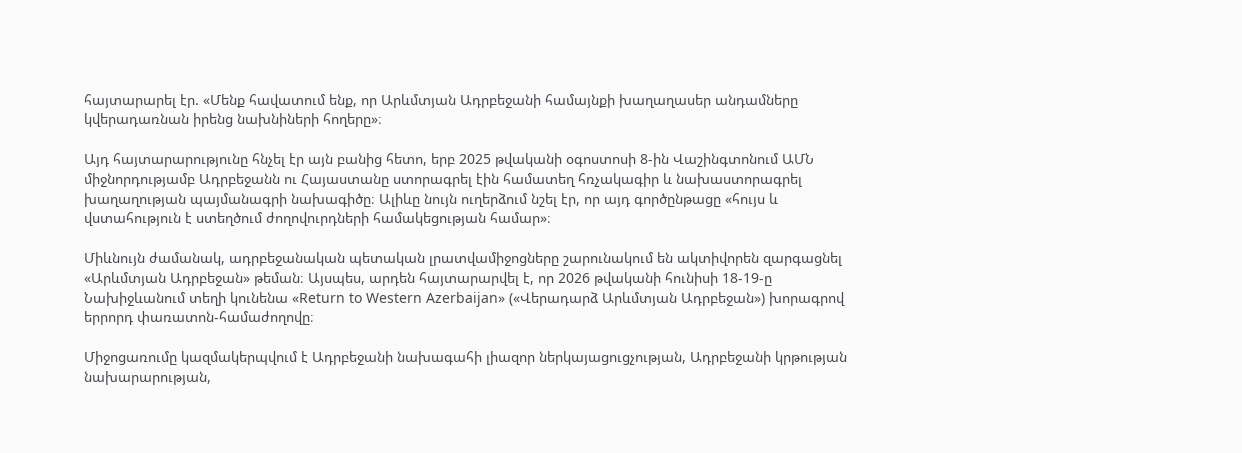հայտարարել էր. «Մենք հավատում ենք, որ Արևմտյան Ադրբեջանի համայնքի խաղաղասեր անդամները կվերադառնան իրենց նախնիների հողերը»։

Այդ հայտարարությունը հնչել էր այն բանից հետո, երբ 2025 թվականի օգոստոսի 8-ին Վաշինգտոնում ԱՄՆ միջնորդությամբ Ադրբեջանն ու Հայաստանը ստորագրել էին համատեղ հռչակագիր և նախաստորագրել խաղաղության պայմանագրի նախագիծը։ Ալիևը նույն ուղերձում նշել էր, որ այդ գործընթացը «հույս և վստահություն է ստեղծում ժողովուրդների համակեցության համար»։

Միևնույն ժամանակ, ադրբեջանական պետական լրատվամիջոցները շարունակում են ակտիվորեն զարգացնել «Արևմտյան Ադրբեջան» թեման։ Այսպես, արդեն հայտարարվել է, որ 2026 թվականի հունիսի 18-19-ը Նախիջևանում տեղի կունենա «Return to Western Azerbaijan» («Վերադարձ Արևմտյան Ադրբեջան») խորագրով երրորդ փառատոն-համաժողովը։

Միջոցառումը կազմակերպվում է Ադրբեջանի նախագահի լիազոր ներկայացուցչության, Ադրբեջանի կրթության նախարարության,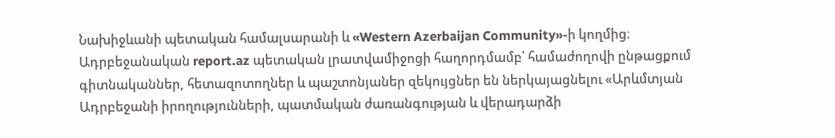Նախիջևանի պետական համալսարանի և «Western Azerbaijan Community»-ի կողմից։ Ադրբեջանական report.az պետական լրատվամիջոցի հաղորդմամբ՝ համաժողովի ընթացքում գիտնականներ, հետազոտողներ և պաշտոնյաներ զեկույցներ են ներկայացնելու «Արևմտյան Ադրբեջանի իրողությունների, պատմական ժառանգության և վերադարձի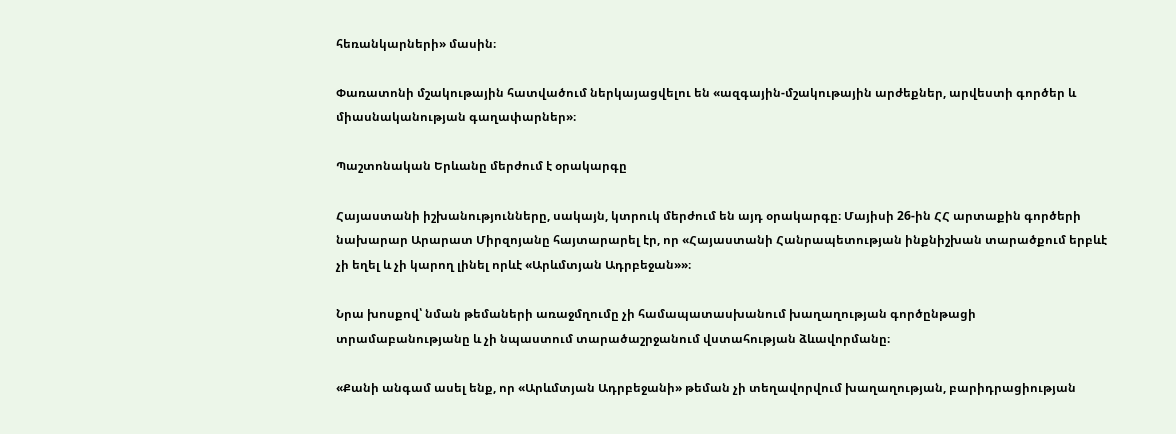հեռանկարների» մասին։

Փառատոնի մշակութային հատվածում ներկայացվելու են «ազգային-մշակութային արժեքներ, արվեստի գործեր և միասնականության գաղափարներ»։

Պաշտոնական Երևանը մերժում է օրակարգը

Հայաստանի իշխանությունները, սակայն, կտրուկ մերժում են այդ օրակարգը։ Մայիսի 26-ին ՀՀ արտաքին գործերի նախարար Արարատ Միրզոյանը հայտարարել էր, որ «Հայաստանի Հանրապետության ինքնիշխան տարածքում երբևէ չի եղել և չի կարող լինել որևէ «Արևմտյան Ադրբեջան»»։

Նրա խոսքով՝ նման թեմաների առաջմղումը չի համապատասխանում խաղաղության գործընթացի տրամաբանությանը և չի նպաստում տարածաշրջանում վստահության ձևավորմանը։

«Քանի անգամ ասել ենք, որ «Արևմտյան Ադրբեջանի» թեման չի տեղավորվում խաղաղության, բարիդրացիության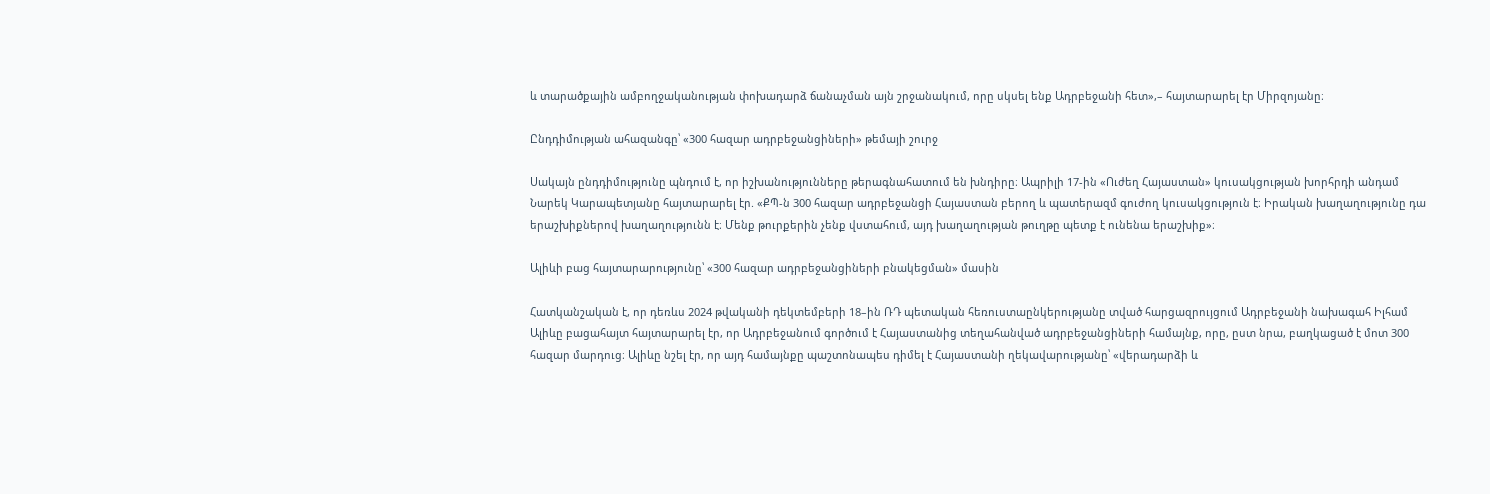և տարածքային ամբողջականության փոխադարձ ճանաչման այն շրջանակում, որը սկսել ենք Ադրբեջանի հետ»,– հայտարարել էր Միրզոյանը։

Ընդդիմության ահազանգը՝ «300 հազար ադրբեջանցիների» թեմայի շուրջ

Սակայն ընդդիմությունը պնդում է, որ իշխանությունները թերագնահատում են խնդիրը։ Ապրիլի 17-ին «Ուժեղ Հայաստան» կուսակցության խորհրդի անդամ Նարեկ Կարապետյանը հայտարարել էր. «ՔՊ-ն 300 հազար ադրբեջանցի Հայաստան բերող և պատերազմ գուժող կուսակցություն է։ Իրական խաղաղությունը դա երաշխիքներով խաղաղությունն է։ Մենք թուրքերին չենք վստահում, այդ խաղաղության թուղթը պետք է ունենա երաշխիք»։

Ալիևի բաց հայտարարությունը՝ «300 հազար ադրբեջանցիների բնակեցման» մասին

Հատկանշական է, որ դեռևս 2024 թվականի դեկտեմբերի 18–ին ՌԴ պետական հեռուստաընկերությանը տված հարցազրույցում Ադրբեջանի նախագահ Իլհամ Ալիևը բացահայտ հայտարարել էր, որ Ադրբեջանում գործում է Հայաստանից տեղահանված ադրբեջանցիների համայնք, որը, ըստ նրա, բաղկացած է մոտ 300 հազար մարդուց։ Ալիևը նշել էր, որ այդ համայնքը պաշտոնապես դիմել է Հայաստանի ղեկավարությանը՝ «վերադարձի և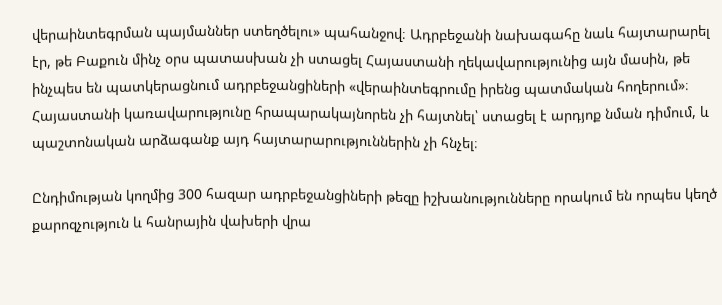վերաինտեգրման պայմաններ ստեղծելու» պահանջով։ Ադրբեջանի նախագահը նաև հայտարարել էր, թե Բաքուն մինչ օրս պատասխան չի ստացել Հայաստանի ղեկավարությունից այն մասին, թե ինչպես են պատկերացնում ադրբեջանցիների «վերաինտեգրումը իրենց պատմական հողերում»։ Հայաստանի կառավարությունը հրապարակայնորեն չի հայտնել՝ ստացել է արդյոք նման դիմում, և պաշտոնական արձագանք այդ հայտարարություններին չի հնչել։

Ընդիմության կողմից 300 հազար ադրբեջանցիների թեզը իշխանությունները որակում են որպես կեղծ քարոզչություն և հանրային վախերի վրա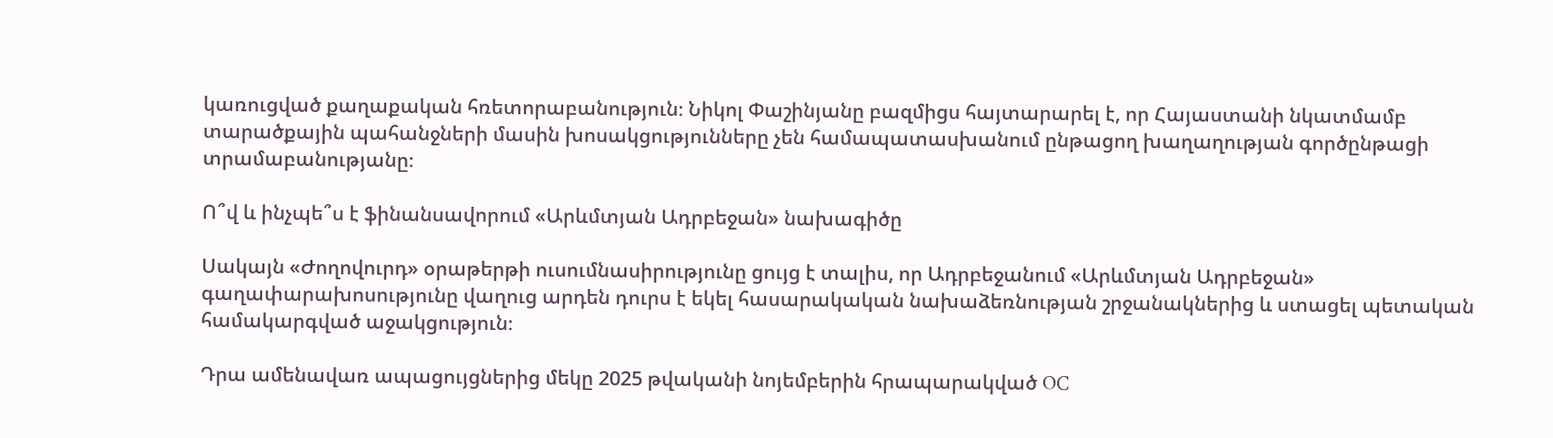կառուցված քաղաքական հռետորաբանություն։ Նիկոլ Փաշինյանը բազմիցս հայտարարել է, որ Հայաստանի նկատմամբ տարածքային պահանջների մասին խոսակցությունները չեն համապատասխանում ընթացող խաղաղության գործընթացի տրամաբանությանը։

Ո՞վ և ինչպե՞ս է ֆինանսավորում «Արևմտյան Ադրբեջան» նախագիծը

Սակայն «Ժողովուրդ» օրաթերթի ուսումնասիրությունը ցույց է տալիս, որ Ադրբեջանում «Արևմտյան Ադրբեջան» գաղափարախոսությունը վաղուց արդեն դուրս է եկել հասարակական նախաձեռնության շրջանակներից և ստացել պետական համակարգված աջակցություն։

Դրա ամենավառ ապացույցներից մեկը 2025 թվականի նոյեմբերին հրապարակված OC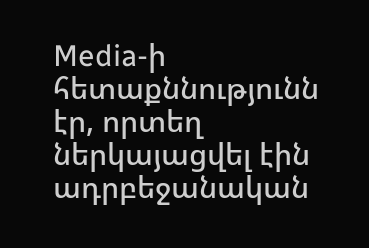Media-ի հետաքննությունն էր, որտեղ ներկայացվել էին ադրբեջանական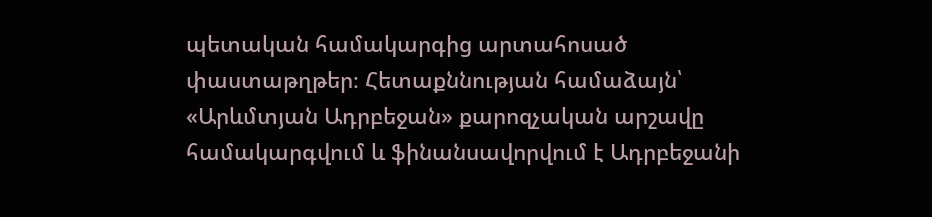պետական համակարգից արտահոսած փաստաթղթեր։ Հետաքննության համաձայն՝ «Արևմտյան Ադրբեջան» քարոզչական արշավը համակարգվում և ֆինանսավորվում է Ադրբեջանի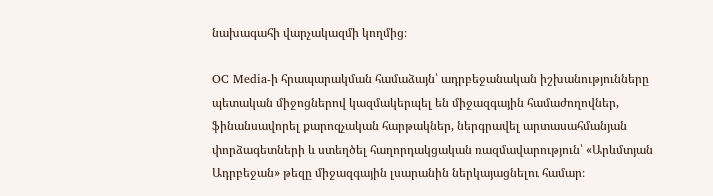նախագահի վարչակազմի կողմից։

OC Media-ի հրապարակման համաձայն՝ ադրբեջանական իշխանությունները պետական միջոցներով կազմակերպել են միջազգային համաժողովներ, ֆինանսավորել քարոզչական հարթակներ, ներգրավել արտասահմանյան փորձագետների և ստեղծել հաղորդակցական ռազմավարություն՝ «Արևմտյան Ադրբեջան» թեզը միջազգային լսարանին ներկայացնելու համար։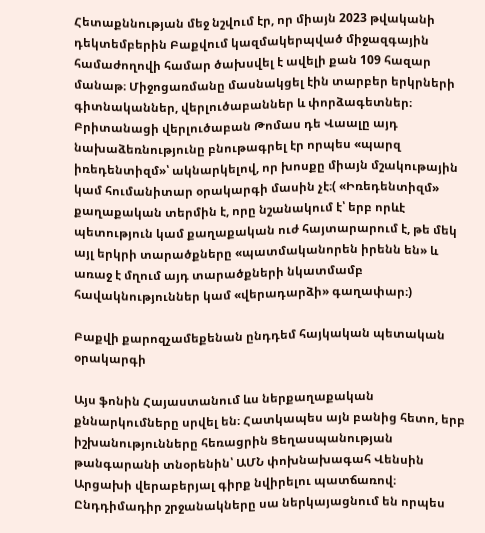Հետաքննության մեջ նշվում էր, որ միայն 2023 թվականի դեկտեմբերին Բաքվում կազմակերպված միջազգային համաժողովի համար ծախսվել է ավելի քան 109 հազար մանաթ։ Միջոցառմանը մասնակցել էին տարբեր երկրների գիտնականներ, վերլուծաբաններ և փորձագետներ։ Բրիտանացի վերլուծաբան Թոմաս դե Վաալը այդ նախաձեռնությունը բնութագրել էր որպես «պարզ իռեդենտիզմ»՝ ակնարկելով, որ խոսքը միայն մշակութային կամ հումանիտար օրակարգի մասին չէ։( «Իռեդենտիզմ» քաղաքական տերմին է, որը նշանակում է՝ երբ որևէ պետություն կամ քաղաքական ուժ հայտարարում է, թե մեկ այլ երկրի տարածքները «պատմականորեն իրենն են» և առաջ է մղում այդ տարածքների նկատմամբ հավակնություններ կամ «վերադարձի» գաղափար։)

Բաքվի քարոզչամեքենան ընդդեմ հայկական պետական օրակարգի

Այս ֆոնին Հայաստանում ևս ներքաղաքական քննարկումները սրվել են։ Հատկապես այն բանից հետո, երբ իշխանությունները հեռացրին Ցեղասպանության թանգարանի տնօրենին՝ ԱՄՆ փոխնախագահ Վենսին Արցախի վերաբերյալ գիրք նվիրելու պատճառով։ Ընդդիմադիր շրջանակները սա ներկայացնում են որպես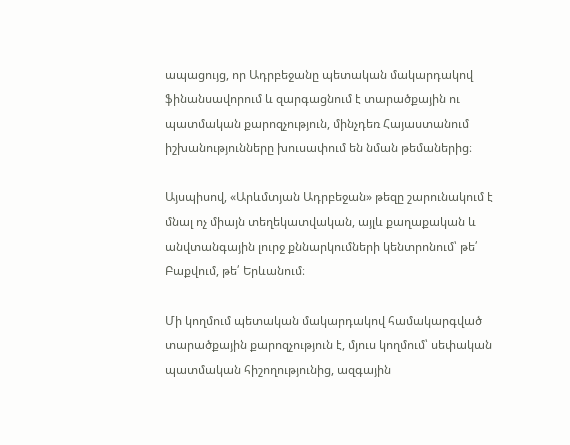ապացույց, որ Ադրբեջանը պետական մակարդակով ֆինանսավորում և զարգացնում է տարածքային ու պատմական քարոզչություն, մինչդեռ Հայաստանում իշխանությունները խուսափում են նման թեմաներից։

Այսպիսով, «Արևմտյան Ադրբեջան» թեզը շարունակում է մնալ ոչ միայն տեղեկատվական, այլև քաղաքական և անվտանգային լուրջ քննարկումների կենտրոնում՝ թե՛ Բաքվում, թե՛ Երևանում։

Մի կողմում պետական մակարդակով համակարգված տարածքային քարոզչություն է, մյուս կողմում՝ սեփական պատմական հիշողությունից, ազգային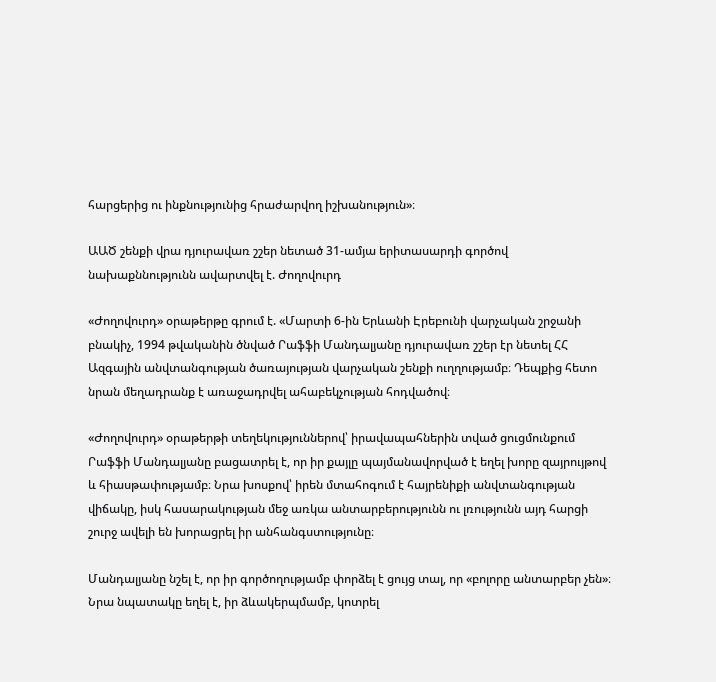հարցերից ու ինքնությունից հրաժարվող իշխանություն»։

ԱԱԾ շենքի վրա դյուրավառ շշեր նետած 31-ամյա երիտասարդի գործով նախաքննությունն ավարտվել է. Ժողովուրդ

«Ժողովուրդ» օրաթերթը գրում է. «Մարտի 6-ին Երևանի Էրեբունի վարչական շրջանի բնակիչ, 1994 թվականին ծնված Րաֆֆի Մանդալյանը դյուրավառ շշեր էր նետել ՀՀ Ազգային անվտանգության ծառայության վարչական շենքի ուղղությամբ։ Դեպքից հետո նրան մեղադրանք է առաջադրվել ահաբեկչության հոդվածով։

«Ժողովուրդ» օրաթերթի տեղեկություններով՝ իրավապահներին տված ցուցմունքում Րաֆֆի Մանդալյանը բացատրել է, որ իր քայլը պայմանավորված է եղել խորը զայրույթով և հիասթափությամբ։ Նրա խոսքով՝ իրեն մտահոգում է հայրենիքի անվտանգության վիճակը, իսկ հասարակության մեջ առկա անտարբերությունն ու լռությունն այդ հարցի շուրջ ավելի են խորացրել իր անհանգստությունը։

Մանդալյանը նշել է, որ իր գործողությամբ փորձել է ցույց տալ, որ «բոլորը անտարբեր չեն»։ Նրա նպատակը եղել է, իր ձևակերպմամբ, կոտրել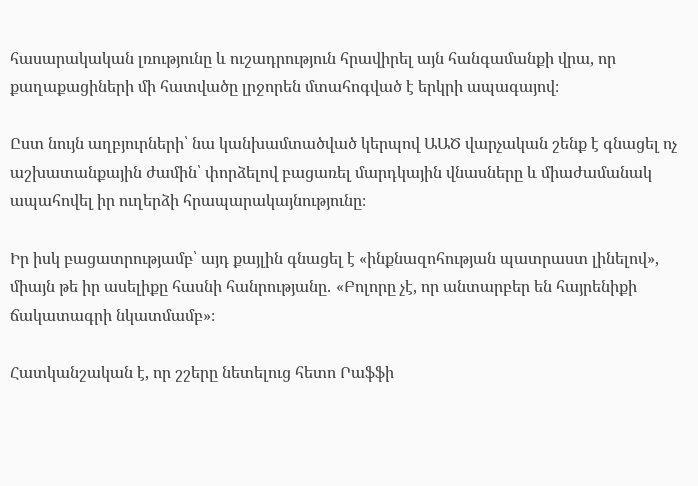հասարակական լռությունը և ուշադրություն հրավիրել այն հանգամանքի վրա, որ քաղաքացիների մի հատվածը լրջորեն մտահոգված է երկրի ապագայով։

Ըստ նույն աղբյուրների՝ նա կանխամտածված կերպով ԱԱԾ վարչական շենք է գնացել ոչ աշխատանքային ժամին՝ փորձելով բացառել մարդկային վնասները և միաժամանակ ապահովել իր ուղերձի հրապարակայնությունը։

Իր իսկ բացատրությամբ՝ այդ քայլին գնացել է «ինքնազոհության պատրաստ լինելով», միայն թե իր ասելիքը հասնի հանրությանը․ «Բոլորը չէ, որ անտարբեր են հայրենիքի ճակատագրի նկատմամբ»։

Հատկանշական է, որ շշերը նետելուց հետո Րաֆֆի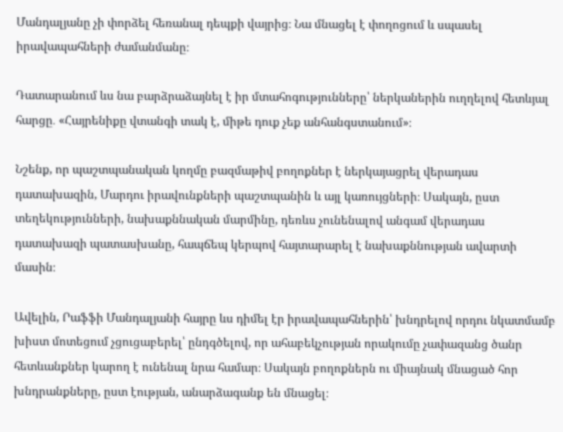Մանդալյանը չի փորձել հեռանալ դեպքի վայրից։ Նա մնացել է փողոցում և սպասել իրավապահների ժամանմանը։

Դատարանում ևս նա բարձրաձայնել է իր մտահոգությունները՝ ներկաներին ուղղելով հետևյալ հարցը․ «Հայրենիքը վտանգի տակ է, միթե դուք չեք անհանգստանում»։

Նշենք, որ պաշտպանական կողմը բազմաթիվ բողոքներ է ներկայացրել վերադաս դատախազին, Մարդու իրավունքների պաշտպանին և այլ կառույցների։ Սակայն, ըստ տեղեկությունների, նախաքննական մարմինը, դեռևս չունենալով անգամ վերադաս դատախազի պատասխանը, հապճեպ կերպով հայտարարել է նախաքննության ավարտի մասին։

Ավելին, Րաֆֆի Մանդալյանի հայրը ևս դիմել էր իրավապահներին՝ խնդրելով որդու նկատմամբ խիստ մոտեցում չցուցաբերել՝ ընդգծելով, որ ահաբեկչության որակումը չափազանց ծանր հետևանքներ կարող է ունենալ նրա համար։ Սակայն բողոքներն ու միայնակ մնացած հոր խնդրանքները, ըստ էության, անարձագանք են մնացել։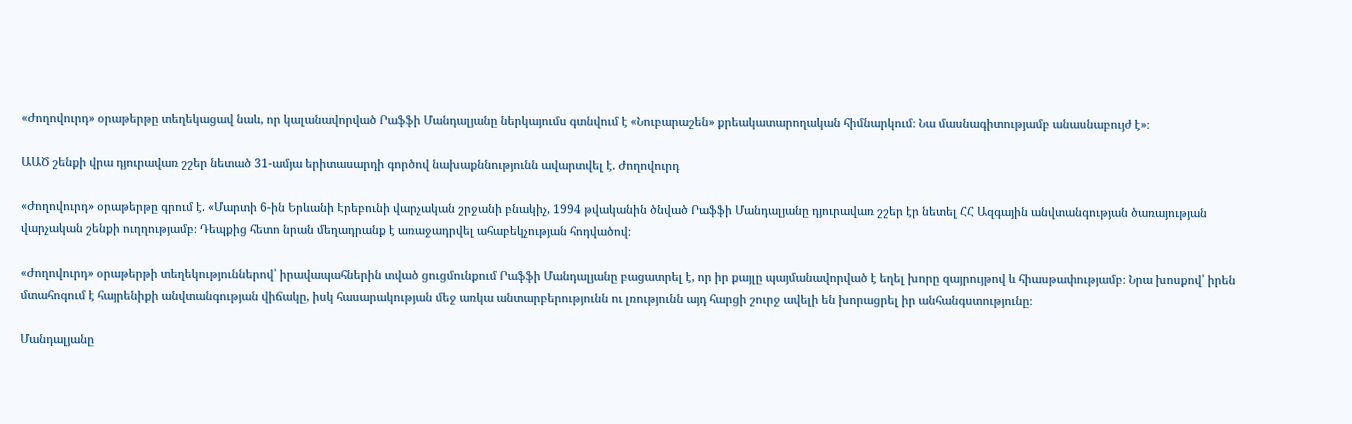«Ժողովուրդ» օրաթերթը տեղեկացավ նաև, որ կալանավորված Րաֆֆի Մանդալյանը ներկայումս գտնվում է «Նուբարաշեն» քրեակատարողական հիմնարկում։ Նա մասնագիտությամբ անասնաբույժ է»։

ԱԱԾ շենքի վրա դյուրավառ շշեր նետած 31-ամյա երիտասարդի գործով նախաքննությունն ավարտվել է. Ժողովուրդ

«Ժողովուրդ» օրաթերթը գրում է. «Մարտի 6-ին Երևանի Էրեբունի վարչական շրջանի բնակիչ, 1994 թվականին ծնված Րաֆֆի Մանդալյանը դյուրավառ շշեր էր նետել ՀՀ Ազգային անվտանգության ծառայության վարչական շենքի ուղղությամբ։ Դեպքից հետո նրան մեղադրանք է առաջադրվել ահաբեկչության հոդվածով։

«Ժողովուրդ» օրաթերթի տեղեկություններով՝ իրավապահներին տված ցուցմունքում Րաֆֆի Մանդալյանը բացատրել է, որ իր քայլը պայմանավորված է եղել խորը զայրույթով և հիասթափությամբ։ Նրա խոսքով՝ իրեն մտահոգում է հայրենիքի անվտանգության վիճակը, իսկ հասարակության մեջ առկա անտարբերությունն ու լռությունն այդ հարցի շուրջ ավելի են խորացրել իր անհանգստությունը։

Մանդալյանը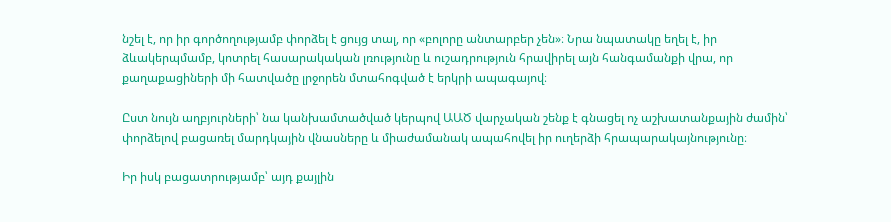նշել է, որ իր գործողությամբ փորձել է ցույց տալ, որ «բոլորը անտարբեր չեն»։ Նրա նպատակը եղել է, իր ձևակերպմամբ, կոտրել հասարակական լռությունը և ուշադրություն հրավիրել այն հանգամանքի վրա, որ քաղաքացիների մի հատվածը լրջորեն մտահոգված է երկրի ապագայով։

Ըստ նույն աղբյուրների՝ նա կանխամտածված կերպով ԱԱԾ վարչական շենք է գնացել ոչ աշխատանքային ժամին՝ փորձելով բացառել մարդկային վնասները և միաժամանակ ապահովել իր ուղերձի հրապարակայնությունը։

Իր իսկ բացատրությամբ՝ այդ քայլին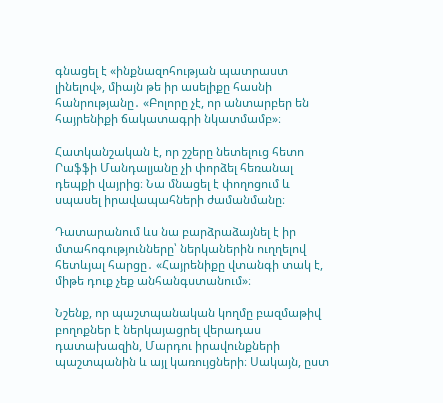գնացել է «ինքնազոհության պատրաստ լինելով», միայն թե իր ասելիքը հասնի հանրությանը․ «Բոլորը չէ, որ անտարբեր են հայրենիքի ճակատագրի նկատմամբ»։

Հատկանշական է, որ շշերը նետելուց հետո Րաֆֆի Մանդալյանը չի փորձել հեռանալ դեպքի վայրից։ Նա մնացել է փողոցում և սպասել իրավապահների ժամանմանը։

Դատարանում ևս նա բարձրաձայնել է իր մտահոգությունները՝ ներկաներին ուղղելով հետևյալ հարցը․ «Հայրենիքը վտանգի տակ է, միթե դուք չեք անհանգստանում»։

Նշենք, որ պաշտպանական կողմը բազմաթիվ բողոքներ է ներկայացրել վերադաս դատախազին, Մարդու իրավունքների պաշտպանին և այլ կառույցների։ Սակայն, ըստ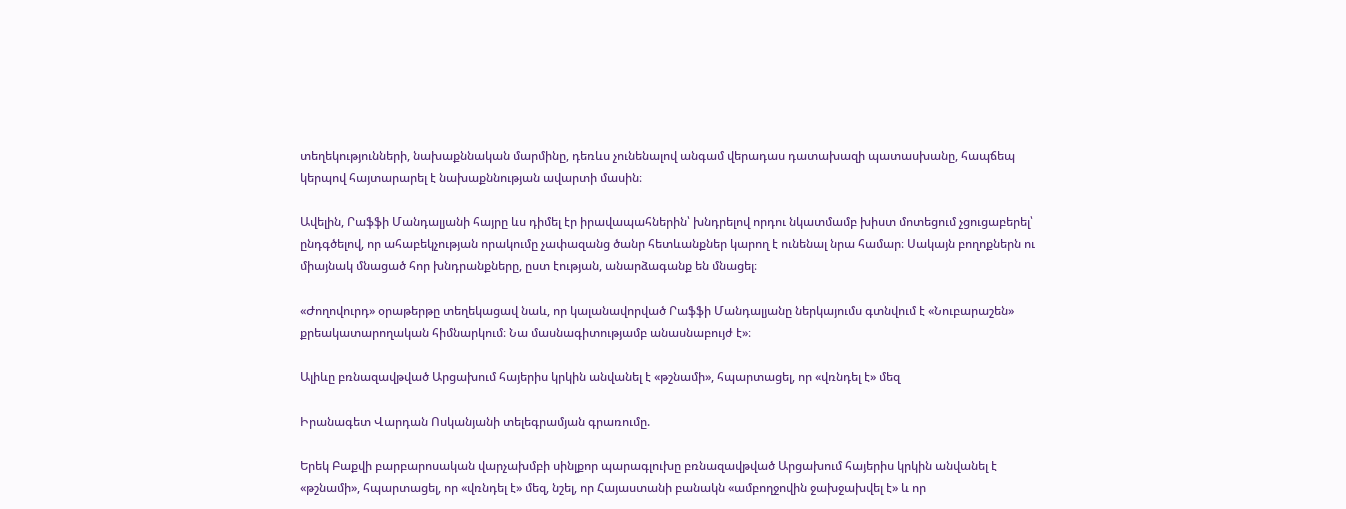տեղեկությունների, նախաքննական մարմինը, դեռևս չունենալով անգամ վերադաս դատախազի պատասխանը, հապճեպ կերպով հայտարարել է նախաքննության ավարտի մասին։

Ավելին, Րաֆֆի Մանդալյանի հայրը ևս դիմել էր իրավապահներին՝ խնդրելով որդու նկատմամբ խիստ մոտեցում չցուցաբերել՝ ընդգծելով, որ ահաբեկչության որակումը չափազանց ծանր հետևանքներ կարող է ունենալ նրա համար։ Սակայն բողոքներն ու միայնակ մնացած հոր խնդրանքները, ըստ էության, անարձագանք են մնացել։

«Ժողովուրդ» օրաթերթը տեղեկացավ նաև, որ կալանավորված Րաֆֆի Մանդալյանը ներկայումս գտնվում է «Նուբարաշեն» քրեակատարողական հիմնարկում։ Նա մասնագիտությամբ անասնաբույժ է»։

Ալիևը բռնազավթված Արցախում հայերիս կրկին անվանել է «թշնամի», հպարտացել, որ «վռնդել է» մեզ

Իրանագետ Վարդան Ոսկանյանի տելեգրամյան գրառումը.

Երեկ Բաքվի բարբարոսական վարչախմբի սինլքոր պարագլուխը բռնազավթված Արցախում հայերիս կրկին անվանել է «թշնամի», հպարտացել, որ «վռնդել է» մեզ, նշել, որ Հայաստանի բանակն «ամբողջովին ջախջախվել է» և որ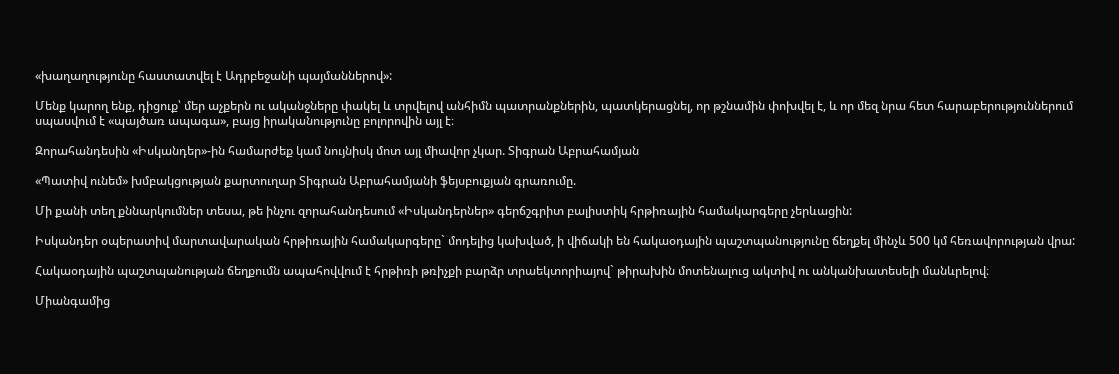«խաղաղությունը հաստատվել է Ադրբեջանի պայմաններով»:

Մենք կարող ենք, դիցուք՝ մեր աչքերն ու ականջները փակել և տրվելով անհիմն պատրանքներին, պատկերացնել, որ թշնամին փոխվել է, և որ մեզ նրա հետ հարաբերություններում սպասվում է «պայծառ ապագա», բայց իրականությունը բոլորովին այլ է։

Զորահանդեսին «Իսկանդեր»-ին համարժեք կամ նույնիսկ մոտ այլ միավոր չկար. Տիգրան Աբրահամյան

«Պատիվ ունեմ» խմբակցության քարտուղար Տիգրան Աբրահամյանի ֆեյսբուքյան գրառումը.

Մի քանի տեղ քննարկումներ տեսա, թե ինչու զորահանդեսում «Իսկանդերներ» գերճշգրիտ բալիստիկ հրթիռային համակարգերը չերևացին:

Իսկանդեր օպերատիվ մարտավարական հրթիռային համակարգերը` մոդելից կախված, ի վիճակի են հակաօդային պաշտպանությունը ճեղքել մինչև 500 կմ հեռավորության վրա:

Հակաօդային պաշտպանության ճեղքումն ապահովվում է հրթիռի թռիչքի բարձր տրաեկտորիայով` թիրախին մոտենալուց ակտիվ ու անկանխատեսելի մանևրելով։

Միանգամից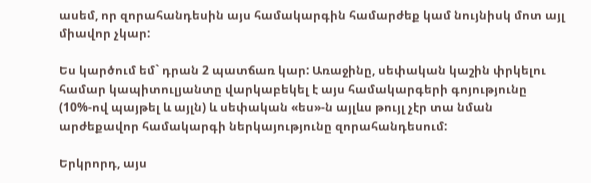ասեմ, որ զորահանդեսին այս համակարգին համարժեք կամ նույնիսկ մոտ այլ միավոր չկար:

Ես կարծում եմ` դրան 2 պատճառ կար: Առաջինը, սեփական կաշին փրկելու համար կապիտուլյանտը վարկաբեկել է այս համակարգերի գոյությունը (10%-ով պայթել և այլն) և սեփական «ես»-ն այլևս թույլ չէր տա նման արժեքավոր համակարգի ներկայությունը զորահանդեսում:

Երկրորդ, այս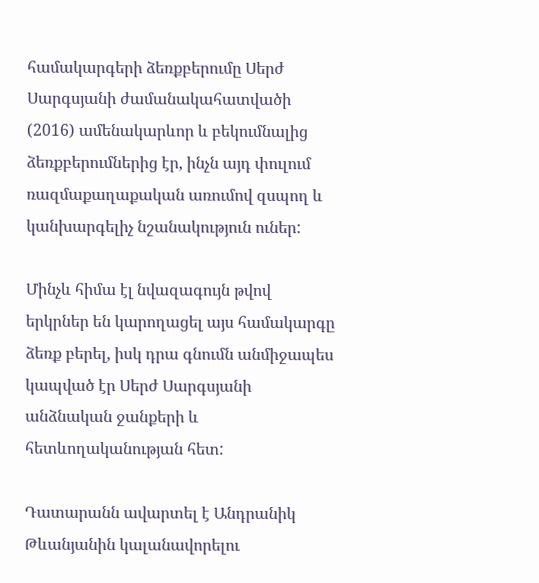համակարգերի ձեռքբերումը Սերժ Սարգսյանի ժամանակահատվածի (2016) ամենակարևոր և բեկումնալից ձեռքբերումներից էր, ինչն այդ փուլում ռազմաքաղաքական առումով զսպող և կանխարգելիչ նշանակություն ուներ:

Մինչև հիմա էլ նվազագույն թվով երկրներ են կարողացել այս համակարգը ձեռք բերել, իսկ դրա գնումն անմիջապես կապված էր Սերժ Սարգսյանի անձնական ջանքերի և հետևողականության հետ:

Դատարանն ավարտել է Անդրանիկ Թևանյանին կալանավորելու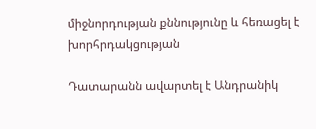միջնորդության քննությունը և հեռացել է խորհրդակցության

Դատարանն ավարտել է Անդրանիկ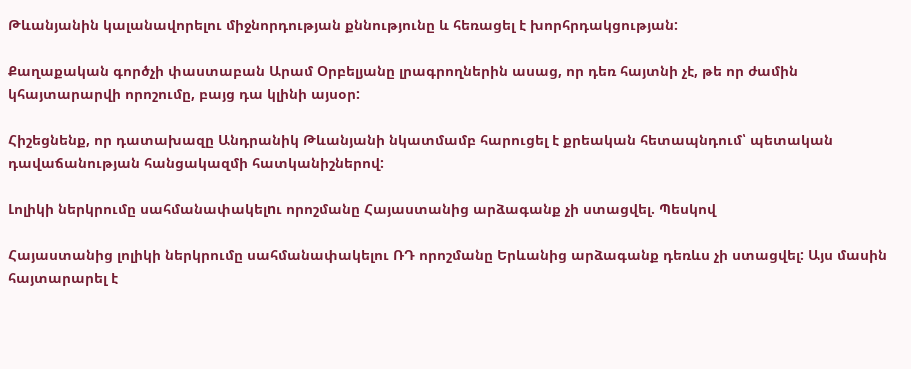Թևանյանին կալանավորելու միջնորդության քննությունը և հեռացել է խորհրդակցության:

Քաղաքական գործչի փաստաբան Արամ Օրբելյանը լրագրողներին ասաց, որ դեռ հայտնի չէ, թե որ ժամին կհայտարարվի որոշումը, բայց դա կլինի այսօր:

Հիշեցնենք, որ դատախազը Անդրանիկ Թևանյանի նկատմամբ հարուցել է քրեական հետապնդում՝ պետական դավաճանության հանցակազմի հատկանիշներով:

Լոլիկի ներկրումը սահմանափակելnւ որոշմանը Հայաստանից արձագանք չի ստացվել. Պեսկով

Հայաստանից լոլիկի ներկրումը սահմանափակելու ՌԴ որոշմանը Երևանից արձագանք դեռևս չի ստացվել: Այս մասին հայտարարել է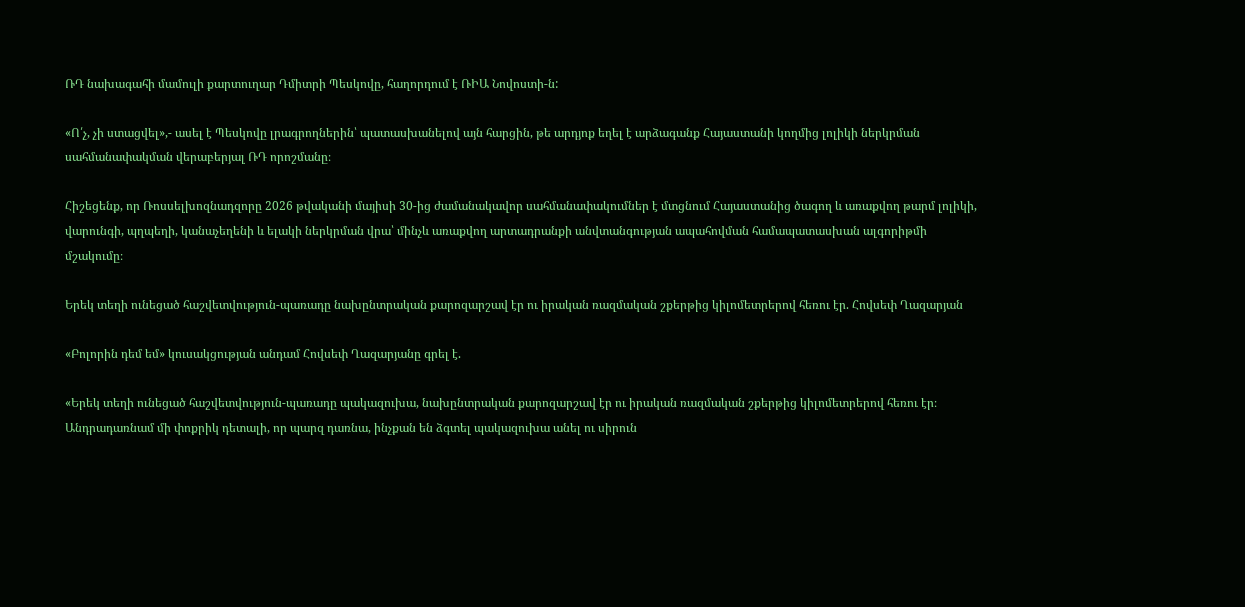ՌԴ նախագահի մամուլի քարտուղար Դմիտրի Պեսկովը, հաղորդում է ՌԻԱ Նովոստի-ն:

«Ո՛չ, չի ստացվել»,- ասել է Պեսկովը լրագրողներին՝ պատասխանելով այն հարցին, թե արդյոք եղել է արձագանք Հայաստանի կողմից լոլիկի ներկրման սահմանափակման վերաբերյալ ՌԴ որոշմանը։

Հիշեցենք, որ Ռոսսելխոզնադզորը 2026 թվականի մայիսի 30-ից ժամանակավոր սահմանափակումներ է մտցնում Հայաստանից ծագող և առաքվող թարմ լոլիկի, վարունգի, պղպեղի, կանաչեղենի և ելակի ներկրման վրա՝ մինչև առաքվող արտադրանքի անվտանգության ապահովման համապատասխան ալգորիթմի մշակումը։

Երեկ տեղի ունեցած հաշվետվություն-պառադը նախընտրական քարոզարշավ էր ու իրական ռազմական շքերթից կիլոմետրերով հեռու էր. Հովսեփ Ղազարյան

«Բոլորին դեմ եմ» կուսակցության անդամ Հովսեփ Ղազարյանը գրել է.

«Երեկ տեղի ունեցած հաշվետվություն-պառադը պակազուխա, նախընտրական քարոզարշավ էր ու իրական ռազմական շքերթից կիլոմետրերով հեռու էր։ Անդրադառնամ մի փոքրիկ դետալի, որ պարզ դառնա, ինչքան են ձգտել պակազուխա անել ու սիրուն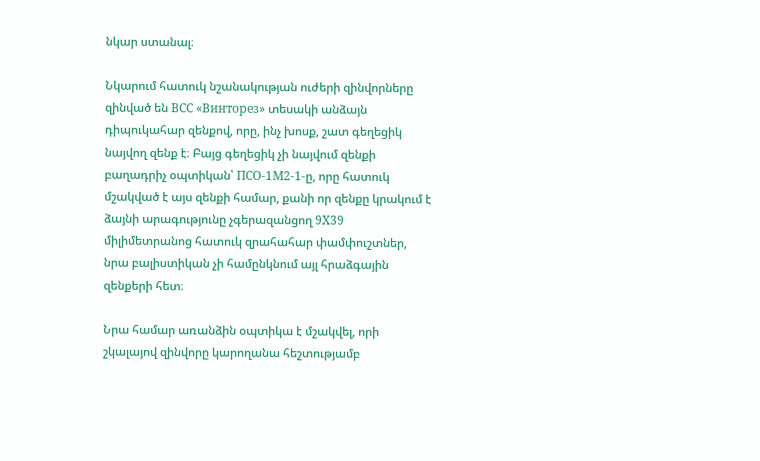նկար ստանալ։

Նկարում հատուկ նշանակության ուժերի զինվորները զինված են ВСС «Винторез» տեսակի անձայն դիպուկահար զենքով, որը, ինչ խոսք, շատ գեղեցիկ նայվող զենք է։ Բայց գեղեցիկ չի նայվում զենքի բաղադրիչ օպտիկան՝ ПСО-1М2-1-ը, որը հատուկ մշակված է այս զենքի համար, քանի որ զենքը կրակում է ձայնի արագությունը չգերազանցող 9X39 միլիմետրանոց հատուկ զրահահար փամփուշտներ, նրա բալիստիկան չի համընկնում այլ հրաձգային զենքերի հետ։

Նրա համար առանձին օպտիկա է մշակվել, որի շկալայով զինվորը կարողանա հեշտությամբ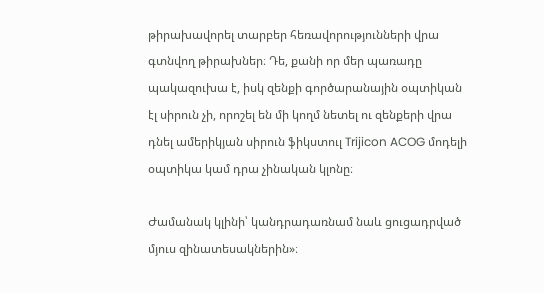թիրախավորել տարբեր հեռավորությունների վրա գտնվող թիրախներ։ Դե, քանի որ մեր պառադը պակազուխա է, իսկ զենքի գործարանային օպտիկան էլ սիրուն չի, որոշել են մի կողմ նետել ու զենքերի վրա դնել ամերիկյան սիրուն ֆիկստուլ Trijicon ACOG մոդելի օպտիկա կամ դրա չինական կլոնը։

Ժամանակ կլինի՝ կանդրադառնամ նաև ցուցադրված մյուս զինատեսակներին»։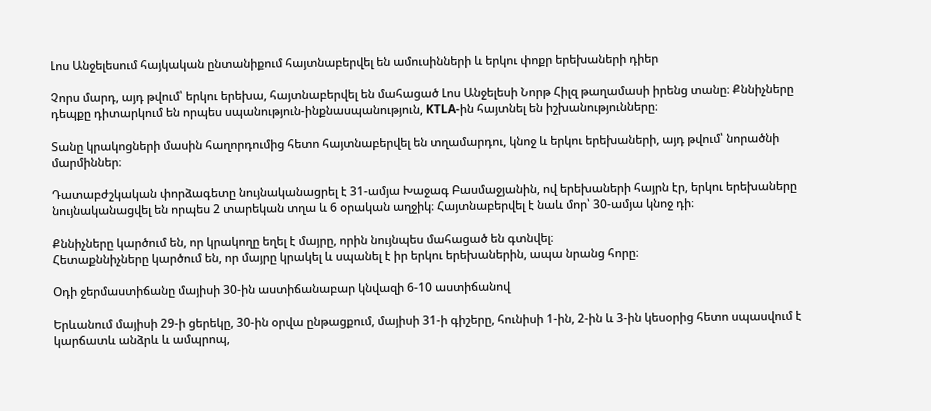Լոս Անջելեսում հայկական ընտանիքում հայտնաբերվել են ամուսինների և երկու փոքր երեխաների դիեր

Չորս մարդ, այդ թվում՝ երկու երեխա, հայտնաբերվել են մահացած Լոս Անջելեսի Նորթ Հիլզ թաղամասի իրենց տանը։ Քննիչները դեպքը դիտարկում են որպես սպանություն-ինքնասպանություն, KTLA-ին հայտնել են իշխանությունները։

Տանը կրակոցների մասին հաղորդումից հետո հայտնաբերվել են տղամարդու, կնոջ և երկու երեխաների, այդ թվում՝ նորածնի մարմիններ։

Դատաբժշկական փորձագետը նույնականացրել է 31-ամյա Խաջագ Բասմաջյանին, ով երեխաների հայրն էր, երկու երեխաները նույնականացվել են որպես 2 տարեկան տղա և 6 օրական աղջիկ։ Հայտնաբերվել է նաև մոր՝ 30-ամյա կնոջ դի։

Քննիչները կարծում են, որ կրակողը եղել է մայրը, որին նույնպես մահացած են գտնվել։
Հետաքննիչները կարծում են, որ մայրը կրակել և սպանել է իր երկու երեխաներին, ապա նրանց հորը։

Օդի ջերմաստիճանը մայիսի 30-ին աստիճանաբար կնվազի 6-10 աստիճանով

Երևանում մայիսի 29-ի ցերեկը, 30-ին օրվա ընթացքում, մայիսի 31-ի գիշերը, հունիսի 1-ին, 2-ին և 3-ին կեսօրից հետո սպասվում է կարճատև անձրև և ամպրոպ,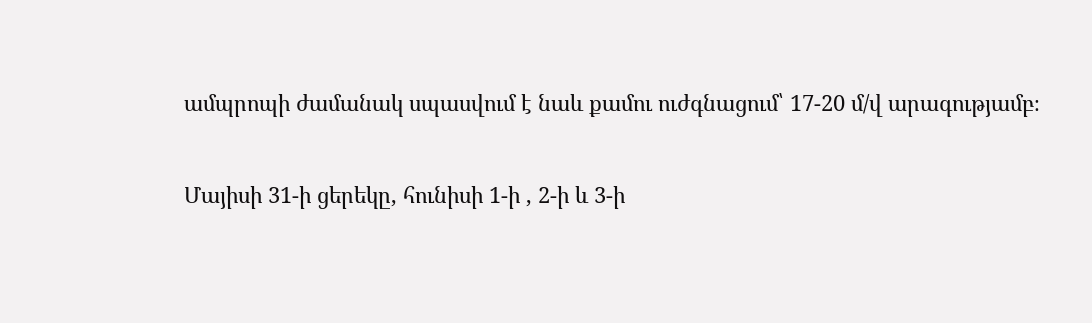ամպրոպի ժամանակ սպասվում է նաև քամու ուժգնացում՝ 17-20 մ/վ արագությամբ։

Մայիսի 31-ի ցերեկը, հունիսի 1-ի , 2-ի և 3-ի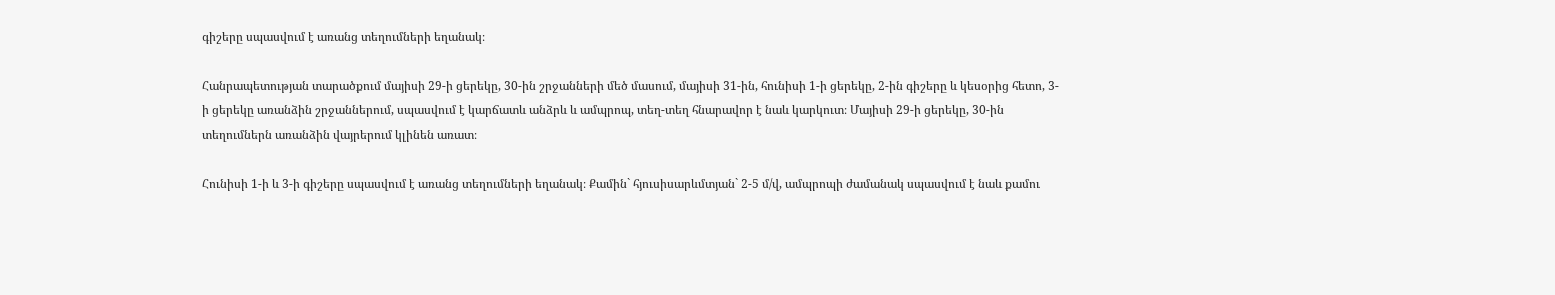գիշերը սպասվում է առանց տեղումների եղանակ։

Հանրապետության տարածքում մայիսի 29-ի ցերեկը, 30-ին շրջանների մեծ մասում, մայիսի 31-ին, հունիսի 1-ի ցերեկը, 2-ին գիշերը և կեսօրից հետո, 3-ի ցերեկը առանձին շրջաններում, սպասվում է կարճատև անձրև և ամպրոպ, տեղ-տեղ հնարավոր է նաև կարկուտ։ Մայիսի 29-ի ցերեկը, 30-ին տեղումներն առանձին վայրերում կլինեն առատ։

Հունիսի 1-ի և 3-ի գիշերը սպասվում է առանց տեղումների եղանակ։ Քամին` հյուսիսարևմտյան` 2-5 մ/վ, ամպրոպի ժամանակ սպասվում է նաև քամու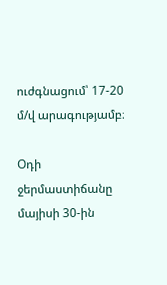ուժգնացում՝ 17-20 մ/վ արագությամբ։

Օդի ջերմաստիճանը մայիսի 30-ին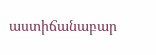աստիճանաբար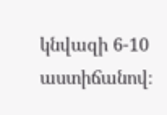կնվազի 6-10 աստիճանով։